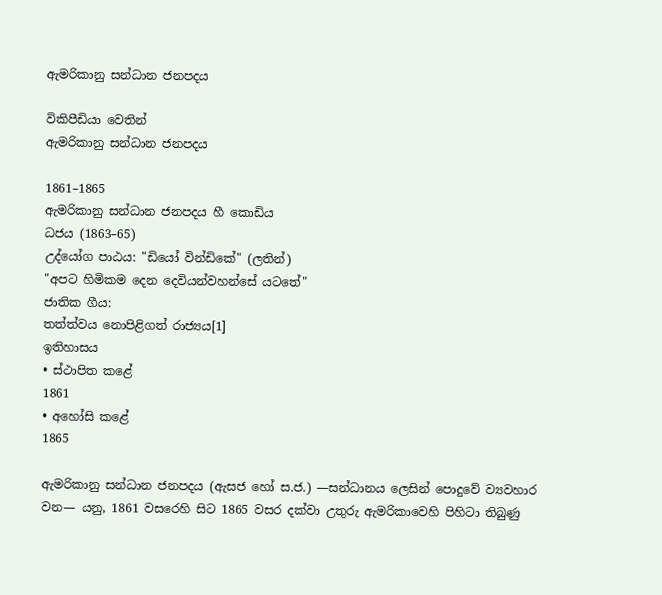ඇමරිකානු සන්ධාන ජනපදය

විකිපීඩියා වෙතින්
ඇමරිකානු සන්ධාන ජනපදය

1861–1865
ඇමරිකානු සන්ධාන ජනපදය හී කොඩිය
ධජය (1863–65)
උද්යෝග පාඨය: "ඩියෝ වින්ඩිකේ" (ලතින්)
"අපට හිමිකම දෙන දෙවියන්වහන්සේ යටතේ"
ජාතික ගීය:
තත්ත්වය නොපිළිගත් රාජ්‍යය[1]
ඉතිහාසය
• ස්ථාපිත කළේ
1861
• අහෝසි කළේ
1865

ඇමරිකානු සන්ධාන ජනපදය (ඇසජ හෝ ස.ජ.) —සන්ධානය ලෙසින් පොදුවේ ව්‍යවහාර වන— යනු, 1861 වසරෙහි සිට 1865 වසර දක්වා උතුරු ඇමරිකාවෙහි පිහිටා තිබුණු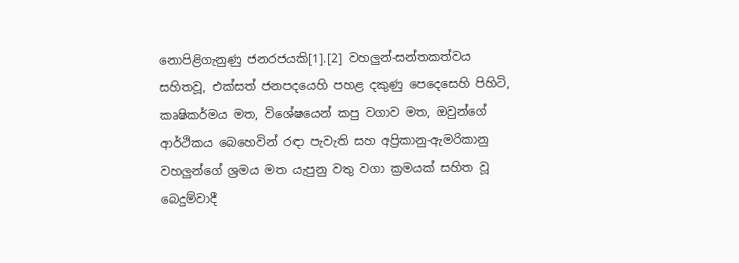නොපිළිගැනුණු ජනරජයකි[1].[2] වහලුන්-සන්තකත්වය සහිතවූ, එක්සත් ජනපදයෙහි පහළ දකුණු පෙදෙසෙහි පිහිටි, කෘෂිකර්මය මත, විශේෂයෙන් කපු වගාව මත, ඔවුන්ගේ ආර්ථිකය බෙහෙවින් රඳා පැවැති සහ අප්‍රිකානු-ඇමරිකානු වහලුන්ගේ ශ්‍රමය මත යැපුනු වතු වගා ක්‍රමයක් සහිත වූ බෙදුම්වාදී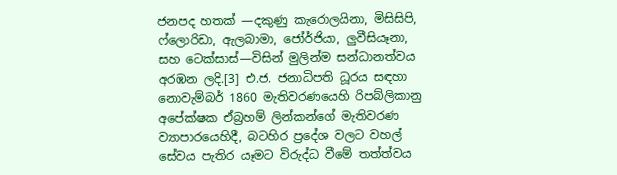ජනපද හතක් —දකුණු කැරොලයිනා, මිසිසිපි, ෆ්ලොරිඩා, ඇලබාමා, ජෝර්ජියා, ලුවීසියෑනා, සහ ටෙක්සාස්—විසින් මුලින්ම සන්ධානත්වය අරඹන ලදි.[3] එ.ජ. ජනාධිපති ධූරය සඳහා නොවැම්බර් 1860 මැතිවරණයෙහි රිපබ්ලිකානු අපේක්ෂක ඒබ්‍රහම් ලින්කන්ගේ මැතිවරණ ව්‍යාපාරයෙහිදී, බටහිර ප්‍රදේශ වලට වහල් සේවය පැතිර යෑමට විරුද්ධ වීමේ තත්ත්වය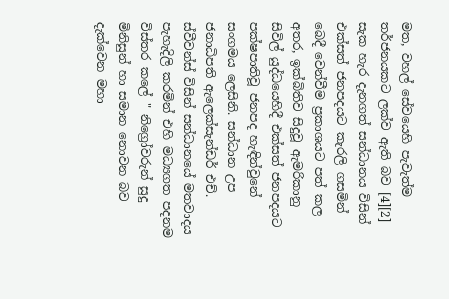මත, වහල් සේවයෙහි පැවැත්ම තර්ජනයකට ලක්ව ඇති බව [4][2] සැක හැර දැනගත් සන්ධානය විසින් එක්සත් ජනපදයට කැරලි ගසමින් බෙදී වෙන්වීම ප්‍රකාශයට පත් කල අතර, ඉක්බිතිව සිදුවූ ඇමරිකානු සිවිල් යුද්ධයෙහිදී එක්සත් ජනපදයට පක්ෂපාතිවූ ජනපද හැඳින්වුනේ සංගමය ලෙසිනි. සන්ධාන උප ජනාධිපති ඇලෙක්සැන්ඩර් එච්. ස්වීවන්ස් විසින් සන්ධානයේ මතවාදය පැහැදිලි කරමින් එහි මධ්‍යගත පදනම විස්තර කලේ " නිග්‍රෝවරුන් සුදු මිනිසුන් හා සමාන නොවන බව දැක්වෙන මහා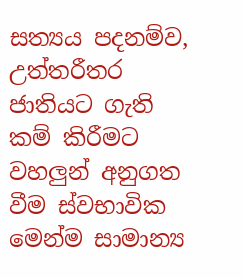සත්‍යය පදනම්ව, උත්තරීතර ජාතියට ගැති කම් කිරීමට වහලුන් අනුගත වීම ස්වභාවික මෙන්ම සාමාන්‍ය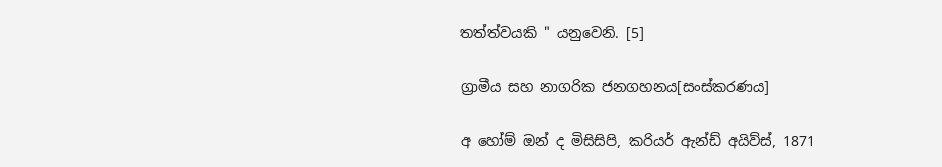තත්ත්වයකි " යනුවෙනි. [5]

ග්‍රාමීය සහ නාගරික ජනගහනය[සංස්කරණය]

අ හෝම් ඔන් ද මිසිසිපි, කරියර් ඇන්ඩ් අයිව්ස්, 1871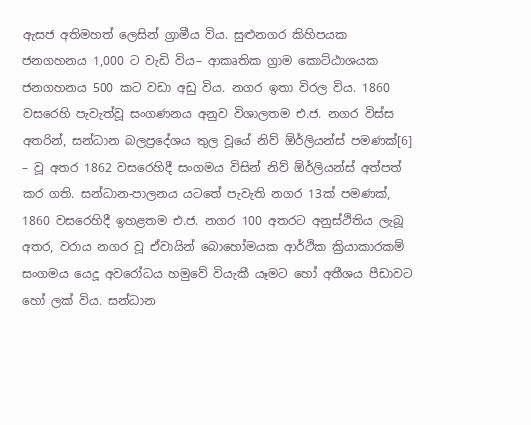ඇසජ අතිමහත් ලෙසින් ග්‍රාමීය විය. සුළුනගර කිහිපයක ජනගහනය 1,000 ට වැඩි විය– ආකෘතික ග්‍රාම කොට්ඨාශයක ජනගහනය 500 කට වඩා අඩු විය. නගර ඉතා විරල විය. 1860 වසරෙහි පැවැත්වූ සංගණනය අනුව විශාලතම එ.ජ. නගර විස්ස අතරින්, සන්ධාන බලප්‍රදේශය තුල වූයේ නිව් ඕර්ලියන්ස් පමණක්[6] – වූ අතර 1862 වසරෙහිදී සංගමය විසින් නිව් ඕර්ලියන්ස් අත්පත් කර ගති. සන්ධාන-පාලනය යටතේ පැවැති නගර 13ක් පමණක්, 1860 වසරෙහිදී ඉහළතම එ.ජ. නගර 100 අතරට අනුස්ථිතිය ලැබූ අතර, වරාය නගර වූ ඒවායින් බොහෝමයක ආර්ථික ක්‍රියාකාරකම් සංගමය යෙදූ අවරෝධය හමුවේ වියැකී යෑමට හෝ අතීශය පීඩාවට හෝ ලක් විය. සන්ධාන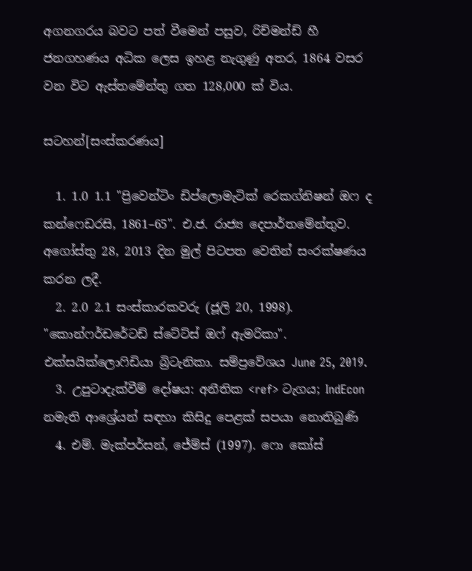අගනගරය බවට පත් වීමෙන් පසුව, රිච්මන්ඩ් හී ජනගහණය අධික ලෙස ඉහළ නැගුණු අතර, 1864 වසර වන විට ඇස්තමේන්තු ගත 128,000 ක් විය.

සටහන්[සංස්කරණය]

  1. 1.0 1.1 "ප්‍රිවෙන්ටිං ඩිප්ලොමැටික් රෙකග්නිෂන් ඔෆ ද කන්ෆෙඩරසි, 1861–65". එ.ජ. රාජ්‍ය දෙපාර්තමේන්තුව. අගෝස්තු 28, 2013 දින මුල් පිටපත වෙතින් සංරක්ෂණය කරන ලදී.
  2. 2.0 2.1 සංස්කාරකවරු (ජූලි 20, 1998). "කොන්ෆර්ඩරේටඩ් ස්ටේට්ස් ඔෆ් ඇමරිකා". එක්සයික්ලොෆිඩියා බ්‍රිටැනිකා. සම්ප්‍රවේශය June 25, 2019.
  3. උපුටාදැක්වීම් දෝෂය: අනීතික <ref> ටැගය; IndEcon නමැති ආශ්‍රේයන් සඳහා කිසිදු පෙළක් සපයා නොතිබුණි
  4. එම්. මැක්පර්සන්, ජේම්ස් (1997). ෆො කෝස්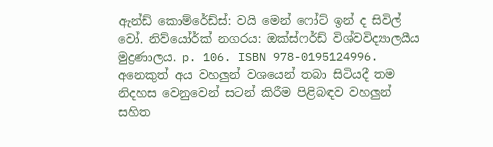ඇන්ඩ් කොම්රේඩ්ස්: වයි මෙන් ෆෝට් ඉන් ද සිවිල් වෝ. නිව්යෝර්ක් නගරය: ඔක්ස්ෆර්ඩ් විශ්වවිද්‍යාලයීය මුද්‍රණාලය. p. 106. ISBN 978-0195124996. අනෙකුත් අය වහලුන් වශයෙන් තබා සිටියදී තම නිදහස වෙනුවෙන් සටන් කිරීම පිළිබඳව වහලුන් සහිත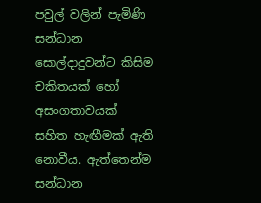පවුල් වලින් පැමිණි සන්ධාන සොල්දාදුවන්ට කිසිම චකිතයක් හෝ අසංගතාවයක් සහිත හැඟීමක් ඇති නොවීය. ඇත්තෙන්ම සන්ධාන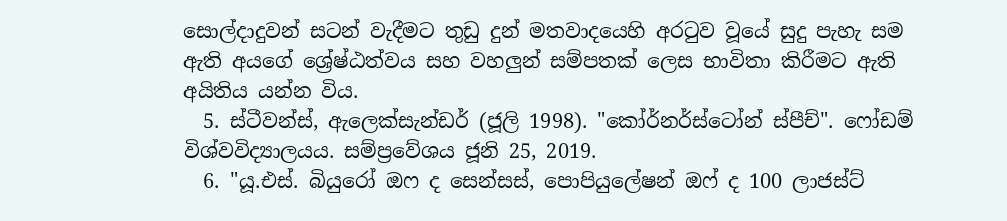සොල්දාදුවන් සටන් වැදීමට තුඩු දුන් මතවාදයෙහි අරටුව වූයේ සුදු පැහැ සම ඇති අයගේ ශ්‍රේෂ්ඨත්වය සහ වහලුන් සම්පතක් ලෙස භාවිතා කිරීමට ඇති අයිතිය යන්න විය.
  5. ස්ටීවන්ස්, ඇලෙක්සැන්ඩර් (ජූලි 1998). "කෝර්නර්ස්ටෝන් ස්පීච්". ෆෝඩම් විශ්වවිද්‍යාලයය. සම්ප්‍රවේශය ජූනි 25, 2019.
  6. "යූ.එස්. බියුරෝ ඔෆ ද සෙන්සස්, පොපියුලේෂන් ඔෆ් ද 100 ලාජස්ට්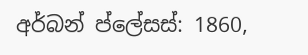අර්බන් ප්ලේසස්: 1860,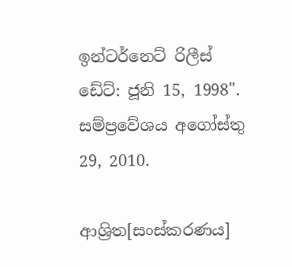ඉන්ටර්නෙට් රිලීස් ඩේට්: ජූනි 15, 1998". සම්ප්‍රවේශය අගෝස්තු 29, 2010.

ආශ්‍රිත[සංස්කරණය]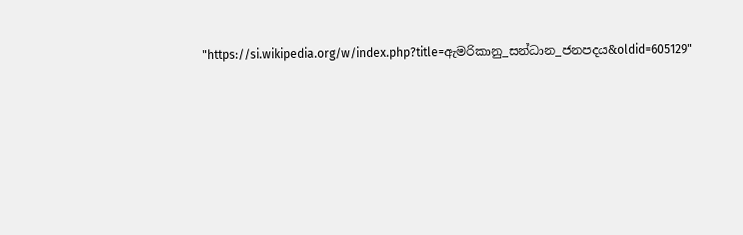"https://si.wikipedia.org/w/index.php?title=ඇමරිකානු_සන්ධාන_ජනපදය&oldid=605129"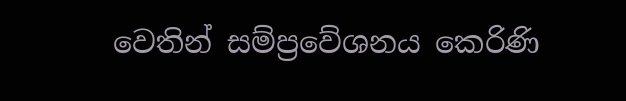වෙතින් සම්ප්‍රවේශනය කෙරිණි